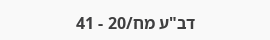דב"ע מח/20 - 41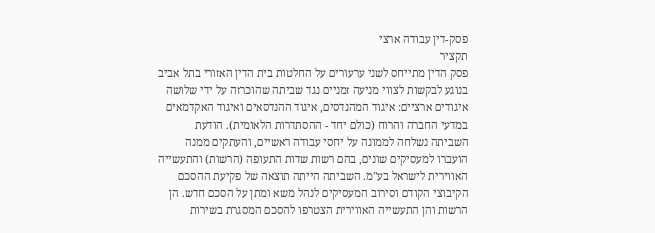פסק-דין עבודה ארצי
תקציר
פסק הדין מתייחס לשני ערעורים על החלטות בית הדין האזורי בתל אביב בנוגע לבקשות לצווי מניעה זמניים נגד שביתה שהוכרזה על ידי שלושה איגודים ארציים: איגוד המהנדסים, איגוד ההנדסאים ואיגוד האקדמאים במדעי החברה והרוח (כולם יחד - ההסתדרות הלאומית). הודעת השביתה נשלחה לממונה על יחסי עבודה ראשיים, והעתקים ממנה הועברו למעסיקים שונים, בהם רשות שדות התעופה (הרשות) והתעשייה האווירית לישראל בע"מ. השביתה הייתה תוצאה של פקיעת ההסכם הקיבוצי הקודם וסירוב המעסיקים לנהל משא ומתן על הסכם חדש. הן הרשות והן התעשייה האווירית הצטרפו להסכם המסגרת בשירות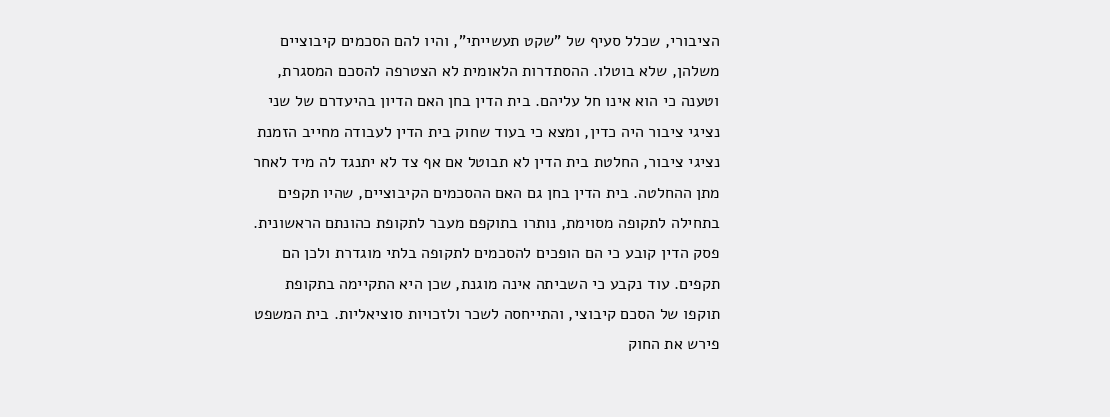הציבורי, שכלל סעיף של "שקט תעשייתי", והיו להם הסכמים קיבוציים משלהן, שלא בוטלו. ההסתדרות הלאומית לא הצטרפה להסכם המסגרת, וטענה כי הוא אינו חל עליהם. בית הדין בחן האם הדיון בהיעדרם של שני נציגי ציבור היה כדין, ומצא כי בעוד שחוק בית הדין לעבודה מחייב הזמנת נציגי ציבור, החלטת בית הדין לא תבוטל אם אף צד לא יתנגד לה מיד לאחר מתן ההחלטה. בית הדין בחן גם האם ההסכמים הקיבוציים, שהיו תקפים בתחילה לתקופה מסוימת, נותרו בתוקפם מעבר לתקופת כהונתם הראשונית. פסק הדין קובע כי הם הופכים להסכמים לתקופה בלתי מוגדרת ולכן הם תקפים. עוד נקבע כי השביתה אינה מוגנת, שכן היא התקיימה בתקופת תוקפו של הסכם קיבוצי, והתייחסה לשכר ולזכויות סוציאליות. בית המשפט פירש את החוק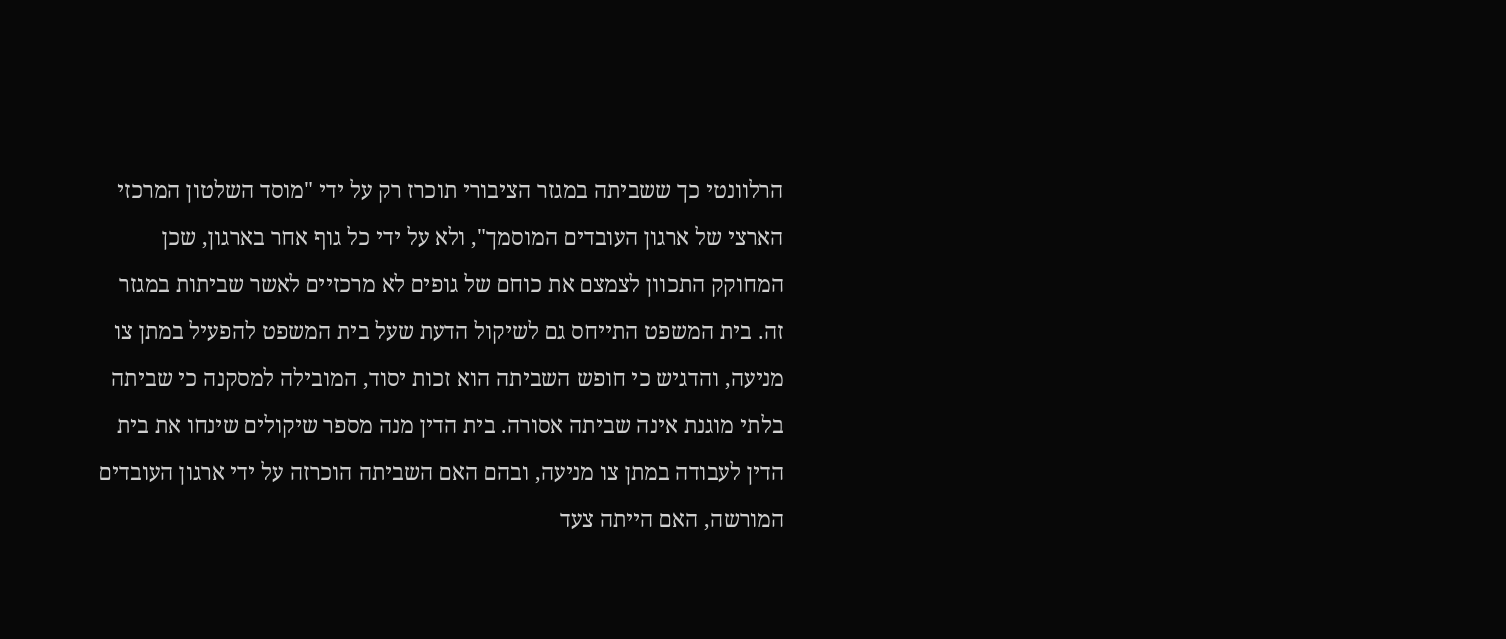הרלוונטי כך ששביתה במגזר הציבורי תוכרז רק על ידי "מוסד השלטון המרכזי הארצי של ארגון העובדים המוסמך", ולא על ידי כל גוף אחר בארגון, שכן המחוקק התכוון לצמצם את כוחם של גופים לא מרכזיים לאשר שביתות במגזר זה. בית המשפט התייחס גם לשיקול הדעת שעל בית המשפט להפעיל במתן צו מניעה, והדגיש כי חופש השביתה הוא זכות יסוד, המובילה למסקנה כי שביתה בלתי מוגנת אינה שביתה אסורה. בית הדין מנה מספר שיקולים שינחו את בית הדין לעבודה במתן צו מניעה, ובהם האם השביתה הוכרזה על ידי ארגון העובדים המורשה, האם הייתה צעד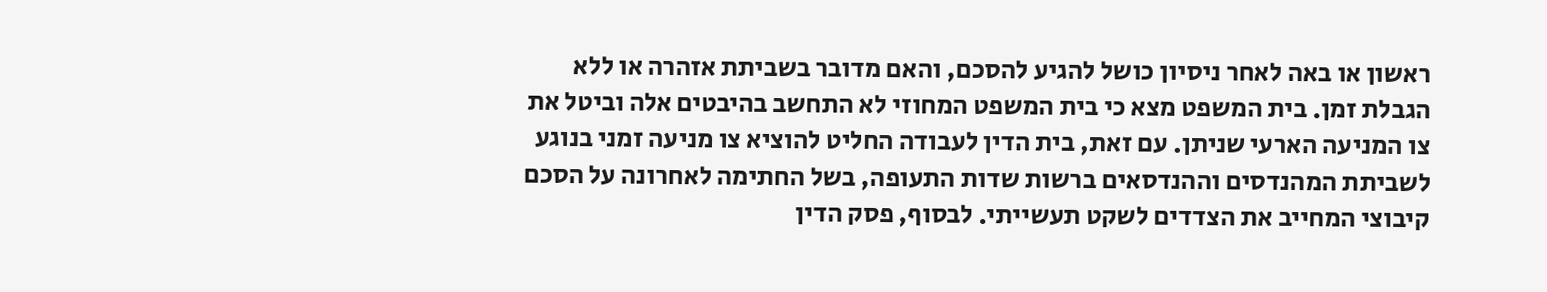ראשון או באה לאחר ניסיון כושל להגיע להסכם, והאם מדובר בשביתת אזהרה או ללא הגבלת זמן. בית המשפט מצא כי בית המשפט המחוזי לא התחשב בהיבטים אלה וביטל את צו המניעה הארעי שניתן. עם זאת, בית הדין לעבודה החליט להוציא צו מניעה זמני בנוגע לשביתת המהנדסים וההנדסאים ברשות שדות התעופה, בשל החתימה לאחרונה על הסכם קיבוצי המחייב את הצדדים לשקט תעשייתי. לבסוף, פסק הדין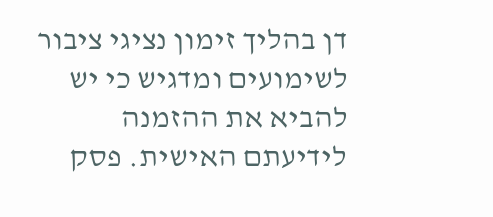דן בהליך זימון נציגי ציבור לשימועים ומדגיש כי יש להביא את ההזמנה לידיעתם האישית. פסק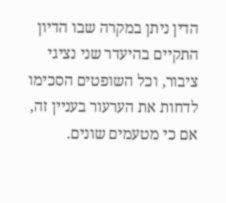הדין ניתן במקרה שבו הדיון התקיים בהיעדר שני נציגי ציבור, וכל השופטים הסכימו לדחות את הערעור בעניין זה, אם כי מטעמים שונים.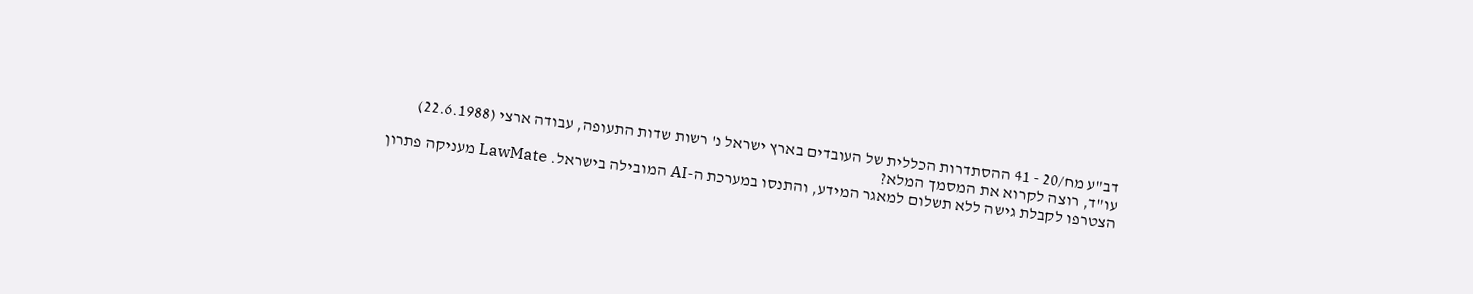דב"ע מח/20 - 41 ההסתדרות הכללית של העובדים בארץ ישראל נ' רשות שדות התעופה, עבודה ארצי (22.6.1988)
עו"ד, רוצה לקרוא את המסמך המלא?
הצטרפו לקבלת גישה ללא תשלום למאגר המידע, והתנסו במערכת ה-AI המובילה בישראל. LawMate מעניקה פתרון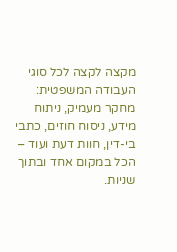מקצה לקצה לכל סוגי העבודה המשפטית: מחקר מעמיק, ניתוח מידע, ניסוח חוזים, כתבי בי-דין, חוות דעת ועוד – הכל במקום אחד ובתוך שניות.